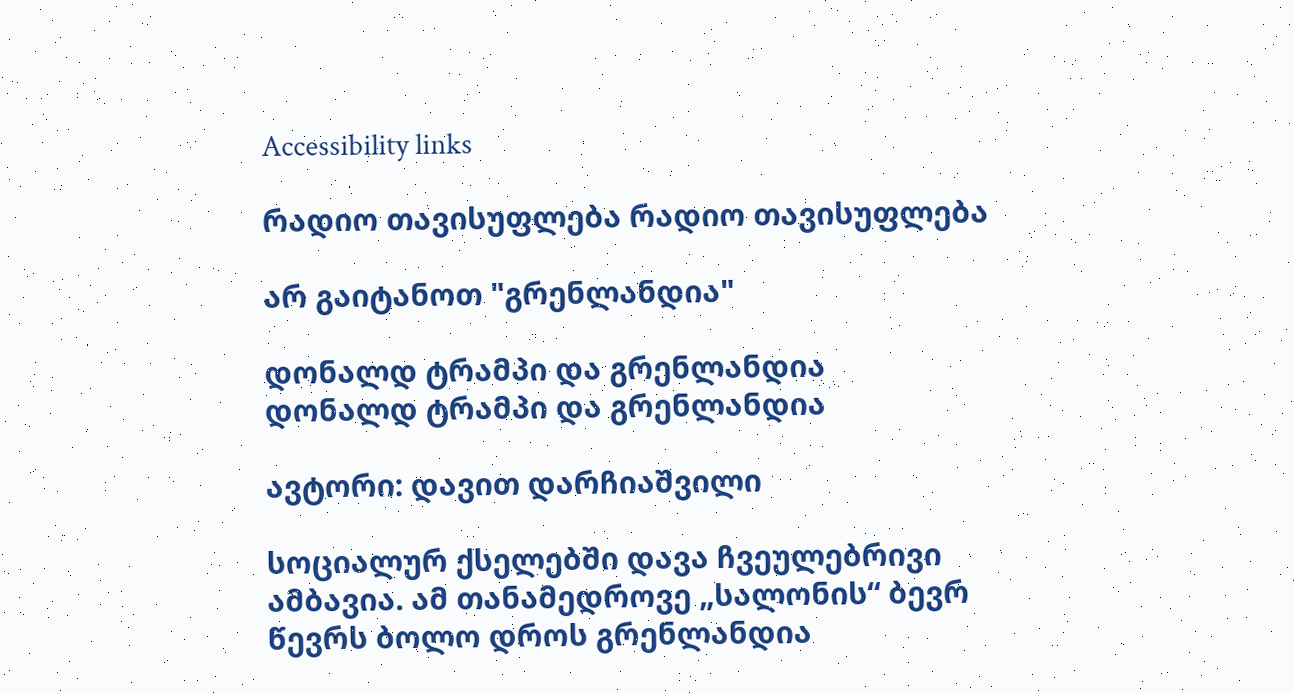Accessibility links

რადიო თავისუფლება რადიო თავისუფლება

არ გაიტანოთ "გრენლანდია"

დონალდ ტრამპი და გრენლანდია
დონალდ ტრამპი და გრენლანდია

ავტორი: დავით დარჩიაშვილი

სოციალურ ქსელებში დავა ჩვეულებრივი ამბავია. ამ თანამედროვე „სალონის“ ბევრ წევრს ბოლო დროს გრენლანდია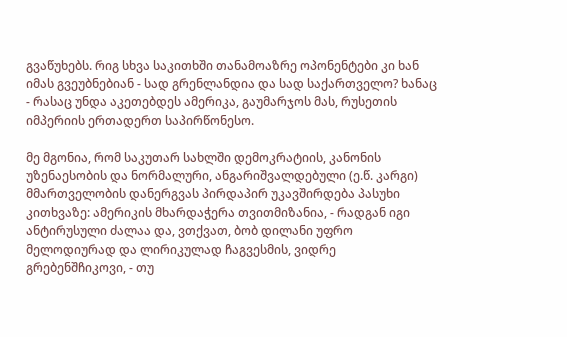გვაწუხებს. რიგ სხვა საკითხში თანამოაზრე ოპონენტები კი ხან იმას გვეუბნებიან - სად გრენლანდია და სად საქართველო? ხანაც - რასაც უნდა აკეთებდეს ამერიკა, გაუმარჯოს მას, რუსეთის იმპერიის ერთადერთ საპირწონესო.

მე მგონია, რომ საკუთარ სახლში დემოკრატიის, კანონის უზენაესობის და ნორმალური, ანგარიშვალდებული (ე.წ. კარგი) მმართველობის დანერგვას პირდაპირ უკავშირდება პასუხი კითხვაზე: ამერიკის მხარდაჭერა თვითმიზანია, - რადგან იგი ანტირუსული ძალაა და, ვთქვათ, ბობ დილანი უფრო მელოდიურად და ლირიკულად ჩაგვესმის, ვიდრე გრებენშჩიკოვი, - თუ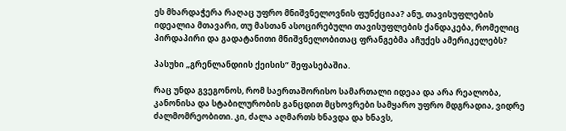ეს მხარდაჭერა რაღაც უფრო მნიშვნელოვნის ფუნქციაა? ანუ, თავისუფლების იდეალია მთავარი, თუ მასთან ასოცირებული თავისუფლების ქანდაკება, რომელიც პირდაპირი და გადატანითი მნიშვნელობითაც ფრანგებმა აჩუქეს ამერიკელებს?

პასუხი „გრენლანდიის ქეისის“ შეფასებაშია.

რაც უნდა გვეგონოს, რომ საერთაშორისო სამართალი იდეაა და არა რეალობა, კანონისა და სტაბილურობის განცდით მცხოვრები სამყარო უფრო მდგრადია, ვიდრე ძალმომრეობითი. კი, ძალა აღმართს ხნავდა და ხნავს,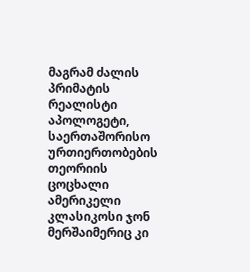მაგრამ ძალის პრიმატის რეალისტი აპოლოგეტი, საერთაშორისო ურთიერთობების თეორიის ცოცხალი ამერიკელი კლასიკოსი ჯონ მერშაიმერიც კი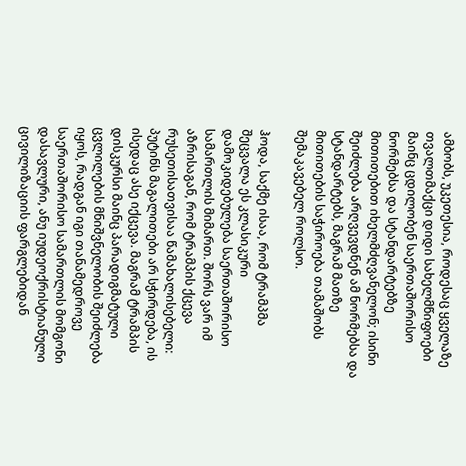ამბობს, უკეთესია, როდესაც ყველაზე თვალთმაქცი დიდი სახელმწიფოები მაინც ცდილობენ საერთაშორისო ნორმებსა და სტანდარტებზე მითითებით იხელმძღვანელონ; ისინი შეიძლება არღვევდნენ ამ ნორმებსა და სტანდარტებს, მაგრამ მათზე მითითების საჭიროება თამაშობს შემაკავებელ როლსო.

ჰოდა, საქმე ისაა, რომ ტრამპმა შეცვალა ეს კლასიკური დამოკიდებულება საერთაშორისო სამართლის მიმართ. შორს ვარ იმ აზრისაგან, რომ ტრამპის ქცევა რუსეთისათვისაა წამახალისებელი: პუტინს მაგალითები არ სჭირდება, ის ისედაც ასე იქცევა. მაგრამ ტრამპის დისკურსი მაინც პარადიგმატული ცვლილების მნიშვნელობის შეიძლება იყოს, რადგან იგი თანამედროვე საერთაშორისო სამართლის მომგონი დასავლური, ანუ იუდეოქრისტიანული ცივილიზაციის ფარგლებიდან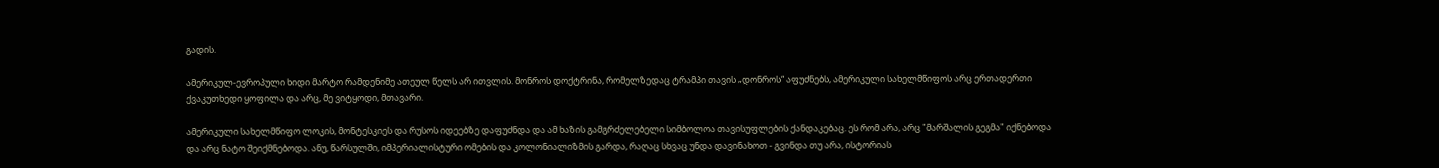გადის.

ამერიკულ-ევროპული ხიდი მარტო რამდენიმე ათეულ წელს არ ითვლის. მონროს დოქტრინა, რომელზედაც ტრამპი თავის „დონროს“ აფუძნებს, ამერიკული სახელმწიფოს არც ერთადერთი ქვაკუთხედი ყოფილა და არც, მე ვიტყოდი, მთავარი.

ამერიკული სახელმწიფო ლოკის, მონტესკიეს და რუსოს იდეებზე დაფუძნდა და ამ ხაზის გამგრძელებელი სიმბოლოა თავისუფლების ქანდაკებაც. ეს რომ არა, არც "მარშალის გეგმა" იქნებოდა და არც ნატო შეიქმნებოდა. ანუ, წარსულში, იმპერიალისტური ომების და კოლონიალიზმის გარდა, რაღაც სხვაც უნდა დავინახოთ - გვინდა თუ არა, ისტორიას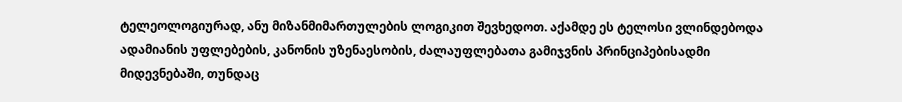ტელეოლოგიურად, ანუ მიზანმიმართულების ლოგიკით შევხედოთ. აქამდე ეს ტელოსი ვლინდებოდა ადამიანის უფლებების, კანონის უზენაესობის, ძალაუფლებათა გამიჯვნის პრინციპებისადმი მიდევნებაში, თუნდაც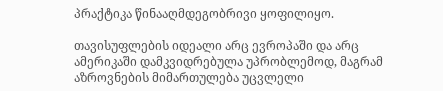პრაქტიკა წინააღმდეგობრივი ყოფილიყო.

თავისუფლების იდეალი არც ევროპაში და არც ამერიკაში დამკვიდრებულა უპრობლემოდ, მაგრამ აზროვნების მიმართულება უცვლელი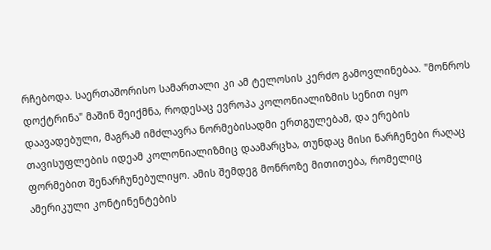რჩებოდა. საერთაშორისო სამართალი კი ამ ტელოსის კერძო გამოვლინებაა. "მონროს დოქტრინა" მაშინ შეიქმნა, როდესაც ევროპა კოლონიალიზმის სენით იყო დაავადებული, მაგრამ იმძლავრა ნორმებისადმი ერთგულებამ, და ერების თავისუფლების იდეამ კოლონიალიზმიც დაამარცხა, თუნდაც მისი ნარჩენები რაღაც ფორმებით შენარჩუნებულიყო. ამის შემდეგ მონროზე მითითება, რომელიც ამერიკული კონტინენტების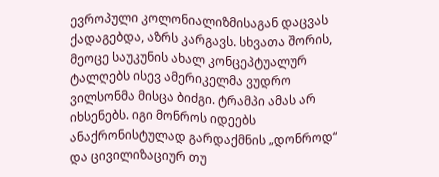ევროპული კოლონიალიზმისაგან დაცვას ქადაგებდა, აზრს კარგავს. სხვათა შორის, მეოცე საუკუნის ახალ კონცეპტუალურ ტალღებს ისევ ამერიკელმა ვუდრო ვილსონმა მისცა ბიძგი. ტრამპი ამას არ იხსენებს. იგი მონროს იდეებს ანაქრონისტულად გარდაქმნის „დონროდ“ და ცივილიზაციურ თუ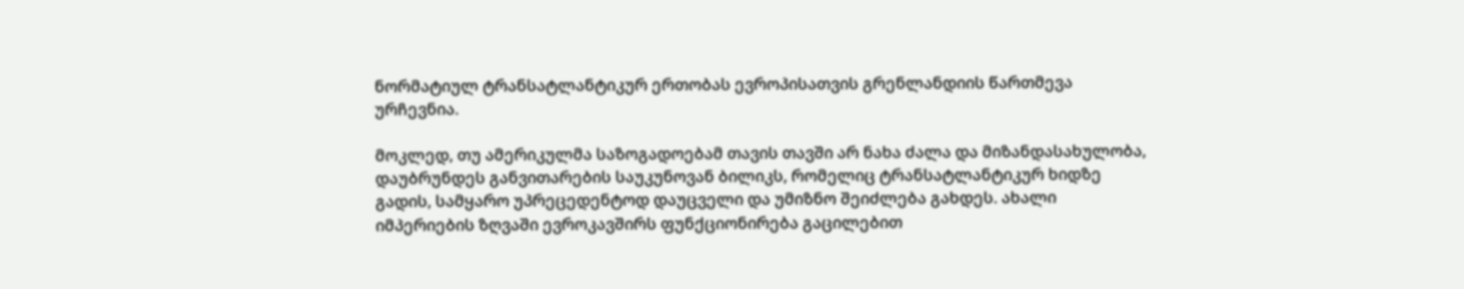ნორმატიულ ტრანსატლანტიკურ ერთობას ევროპისათვის გრენლანდიის წართმევა ურჩევნია.

მოკლედ, თუ ამერიკულმა საზოგადოებამ თავის თავში არ ნახა ძალა და მიზანდასახულობა, დაუბრუნდეს განვითარების საუკუნოვან ბილიკს, რომელიც ტრანსატლანტიკურ ხიდზე გადის, სამყარო უპრეცედენტოდ დაუცველი და უმიზნო შეიძლება გახდეს. ახალი იმპერიების ზღვაში ევროკავშირს ფუნქციონირება გაცილებით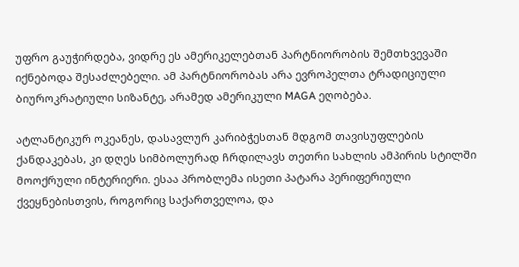უფრო გაუჭირდება, ვიდრე ეს ამერიკელებთან პარტნიორობის შემთხვევაში იქნებოდა შესაძლებელი. ამ პარტნიორობას არა ევროპელთა ტრადიციული ბიუროკრატიული სიზანტე, არამედ ამერიკული MAGA ეღობება.

ატლანტიკურ ოკეანეს, დასავლურ კარიბჭესთან მდგომ თავისუფლების ქანდაკებას, კი დღეს სიმბოლურად ჩრდილავს თეთრი სახლის ამპირის სტილში მოოქრული ინტერიერი. ესაა პრობლემა ისეთი პატარა პერიფერიული ქვეყნებისთვის, როგორიც საქართველოა, და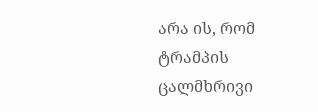არა ის, რომ ტრამპის ცალმხრივი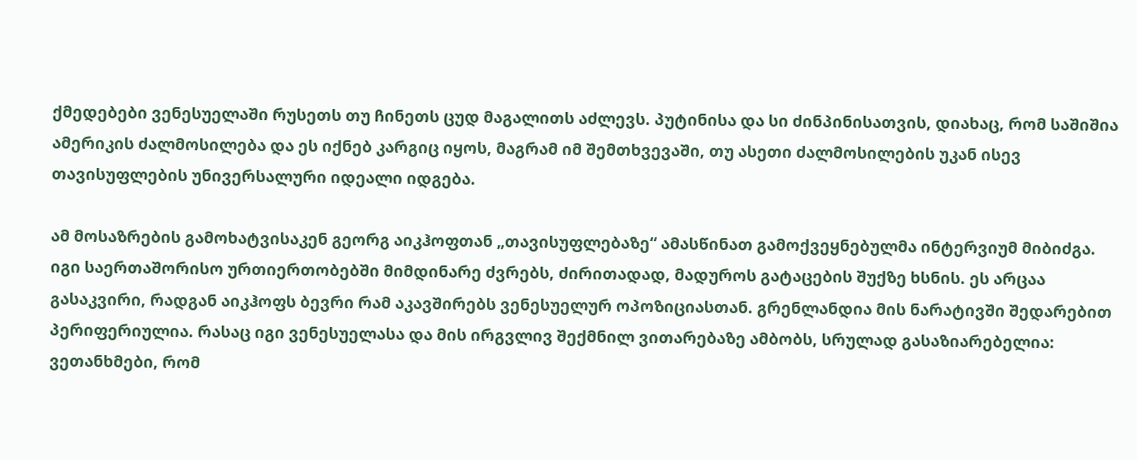ქმედებები ვენესუელაში რუსეთს თუ ჩინეთს ცუდ მაგალითს აძლევს. პუტინისა და სი ძინპინისათვის, დიახაც, რომ საშიშია ამერიკის ძალმოსილება და ეს იქნებ კარგიც იყოს, მაგრამ იმ შემთხვევაში, თუ ასეთი ძალმოსილების უკან ისევ თავისუფლების უნივერსალური იდეალი იდგება.

ამ მოსაზრების გამოხატვისაკენ გეორგ აიკჰოფთან „თავისუფლებაზე“ ამასწინათ გამოქვეყნებულმა ინტერვიუმ მიბიძგა. იგი საერთაშორისო ურთიერთობებში მიმდინარე ძვრებს, ძირითადად, მადუროს გატაცების შუქზე ხსნის. ეს არცაა გასაკვირი, რადგან აიკჰოფს ბევრი რამ აკავშირებს ვენესუელურ ოპოზიციასთან. გრენლანდია მის ნარატივში შედარებით პერიფერიულია. რასაც იგი ვენესუელასა და მის ირგვლივ შექმნილ ვითარებაზე ამბობს, სრულად გასაზიარებელია: ვეთანხმები, რომ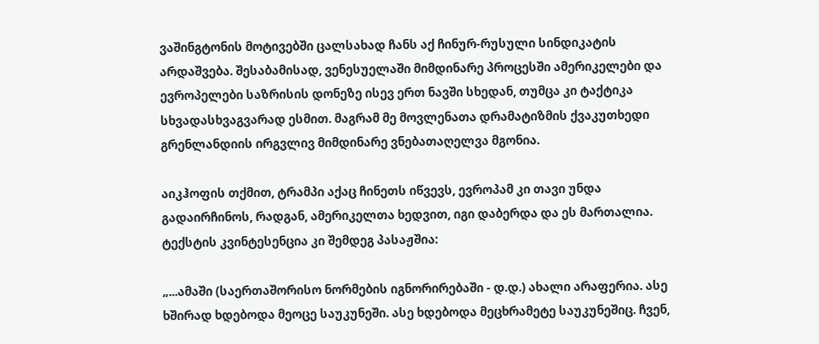ვაშინგტონის მოტივებში ცალსახად ჩანს აქ ჩინურ-რუსული სინდიკატის არდაშვება. შესაბამისად, ვენესუელაში მიმდინარე პროცესში ამერიკელები და ევროპელები საზრისის დონეზე ისევ ერთ ნავში სხედან, თუმცა კი ტაქტიკა სხვადასხვაგვარად ესმით. მაგრამ მე მოვლენათა დრამატიზმის ქვაკუთხედი გრენლანდიის ირგვლივ მიმდინარე ვნებათაღელვა მგონია.

აიკჰოფის თქმით, ტრამპი აქაც ჩინეთს იწვევს, ევროპამ კი თავი უნდა გადაირჩინოს, რადგან, ამერიკელთა ხედვით, იგი დაბერდა და ეს მართალია. ტექსტის კვინტესენცია კი შემდეგ პასაჟშია:

„...ამაში (საერთაშორისო ნორმების იგნორირებაში - დ.დ.) ახალი არაფერია. ასე ხშირად ხდებოდა მეოცე საუკუნეში. ასე ხდებოდა მეცხრამეტე საუკუნეშიც. ჩვენ,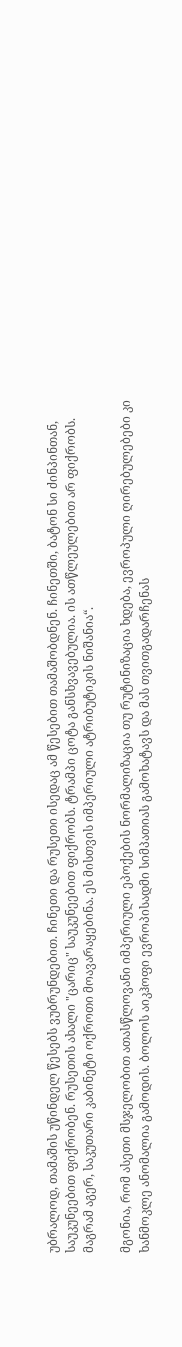უბრალოდ, თამაშის უწინდელ წესებს ვუბრუნდებით. ჩინეთი და რუსეთი ისედაც ამ წესებით თამაშობდნენ. ჩინეთში, ბატონ სი ძინპინთან, საუკუნეებით ფიქრობენ. რუსეთის ახალი "ცარიც" საუკუნეებით ფიქრობს. ტრამპი ცოტა განსხვავებულია. ის ათწლეულებით არ ფიქრობს. მაგრამ აგერ, საკუთარი კაბინეტი ოქროთი მოავარაყებინა. ეს მისთვის იმპერიული ატრიბუტიკის ნიშანია“.

მგონია, რომ ასეთი მსჯელობით ათასწლოვანი იმპერიული ეპოქების ნორმალიზაცია თუ რუტინიზაცია ხდება, ევროპული ღირებულებები კი ხანმოკლე ანომალია გამოდის. ბოლოს აიკჰოფი ევროპისადმი სიმპათიას გამოხატავს და მას თვითგადარჩენას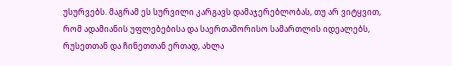უსურვებს. მაგრამ ეს სურვილი კარგავს დამაჯერებლობას, თუ არ ვიტყვით, რომ ადამიანის უფლებებისა და საერთაშორისო სამართლის იდეალებს, რუსეთთან და ჩინეთთან ერთად, ახლა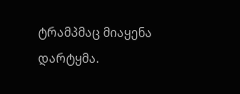ტრამპმაც მიაყენა დარტყმა.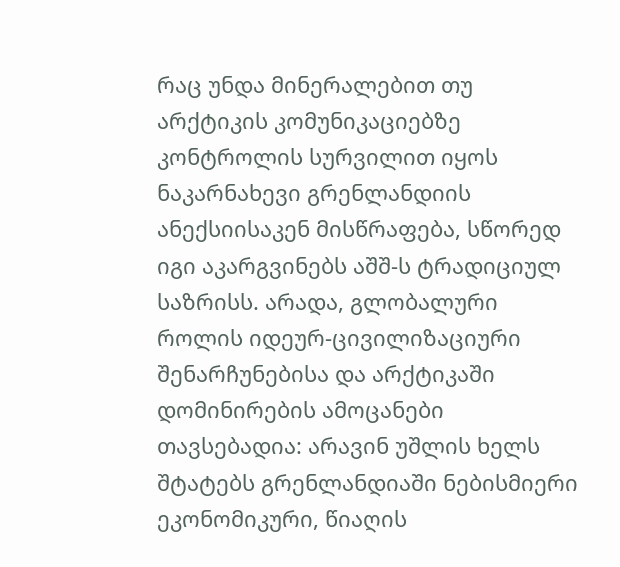რაც უნდა მინერალებით თუ არქტიკის კომუნიკაციებზე კონტროლის სურვილით იყოს ნაკარნახევი გრენლანდიის ანექსიისაკენ მისწრაფება, სწორედ იგი აკარგვინებს აშშ-ს ტრადიციულ საზრისს. არადა, გლობალური როლის იდეურ-ცივილიზაციური შენარჩუნებისა და არქტიკაში დომინირების ამოცანები თავსებადია: არავინ უშლის ხელს შტატებს გრენლანდიაში ნებისმიერი ეკონომიკური, წიაღის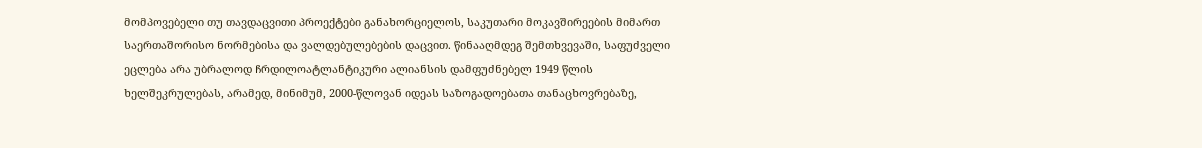მომპოვებელი თუ თავდაცვითი პროექტები განახორციელოს, საკუთარი მოკავშირეების მიმართ საერთაშორისო ნორმებისა და ვალდებულებების დაცვით. წინააღმდეგ შემთხვევაში, საფუძველი ეცლება არა უბრალოდ ჩრდილოატლანტიკური ალიანსის დამფუძნებელ 1949 წლის ხელშეკრულებას, არამედ, მინიმუმ, 2000-წლოვან იდეას საზოგადოებათა თანაცხოვრებაზე,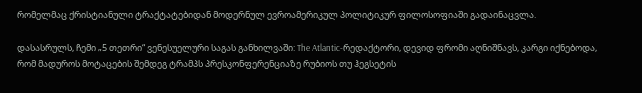რომელმაც ქრისტიანული ტრაქტატებიდან მოდერნულ ევროამერიკულ პოლიტიკურ ფილოსოფიაში გადაინაცვლა.

დასასრულს, ჩემი „5 თეთრი“ ვენესუელური საგას განხილვაში: The Atlantic-რედაქტორი, დევიდ ფრომი აღნიშნავს, კარგი იქნებოდა, რომ მადუროს მოტაცების შემდეგ ტრამპს პრესკონფერენციაზე რუბიოს თუ ჰეგსეტის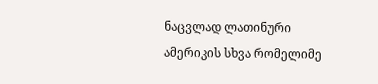ნაცვლად ლათინური ამერიკის სხვა რომელიმე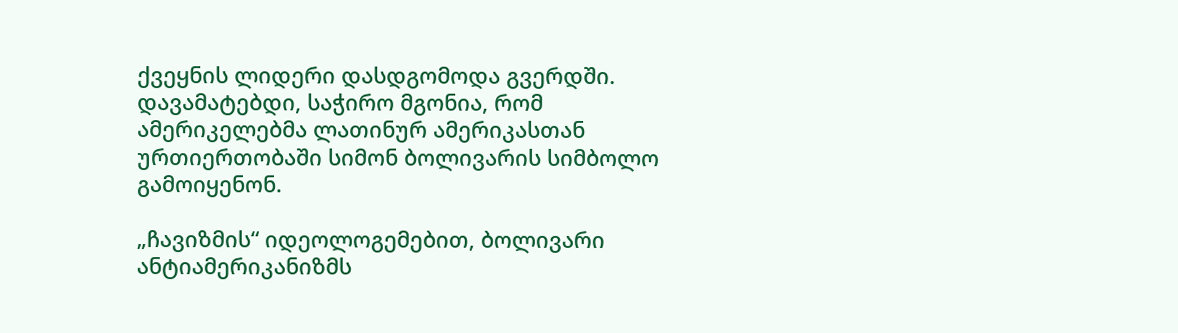ქვეყნის ლიდერი დასდგომოდა გვერდში. დავამატებდი, საჭირო მგონია, რომ ამერიკელებმა ლათინურ ამერიკასთან ურთიერთობაში სიმონ ბოლივარის სიმბოლო გამოიყენონ.

„ჩავიზმის“ იდეოლოგემებით, ბოლივარი ანტიამერიკანიზმს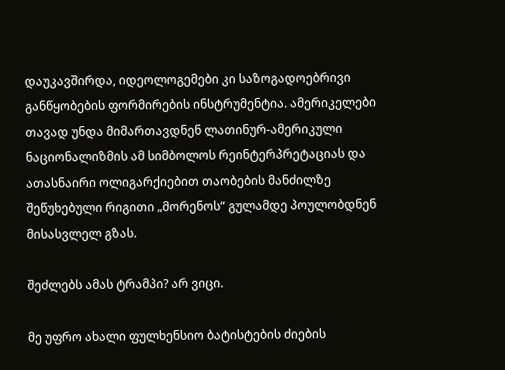დაუკავშირდა, იდეოლოგემები კი საზოგადოებრივი განწყობების ფორმირების ინსტრუმენტია. ამერიკელები თავად უნდა მიმართავდნენ ლათინურ-ამერიკული ნაციონალიზმის ამ სიმბოლოს რეინტერპრეტაციას და ათასნაირი ოლიგარქიებით თაობების მანძილზე შეწუხებული რიგითი „მორენოს“ გულამდე პოულობდნენ მისასვლელ გზას.

შეძლებს ამას ტრამპი? არ ვიცი.

მე უფრო ახალი ფულხენსიო ბატისტების ძიების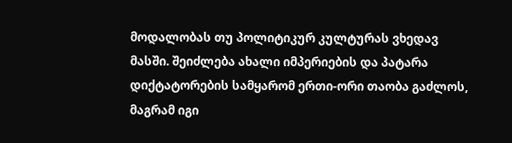მოდალობას თუ პოლიტიკურ კულტურას ვხედავ მასში. შეიძლება ახალი იმპერიების და პატარა დიქტატორების სამყარომ ერთი-ორი თაობა გაძლოს, მაგრამ იგი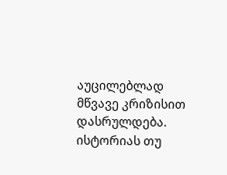აუცილებლად მწვავე კრიზისით დასრულდება. ისტორიას თუ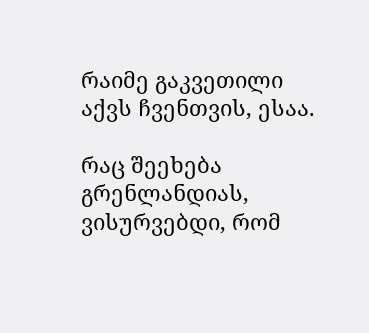რაიმე გაკვეთილი აქვს ჩვენთვის, ესაა.

რაც შეეხება გრენლანდიას, ვისურვებდი, რომ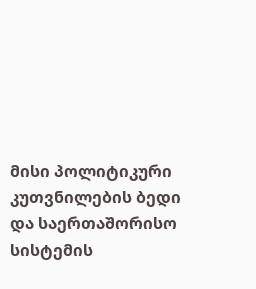მისი პოლიტიკური კუთვნილების ბედი და საერთაშორისო სისტემის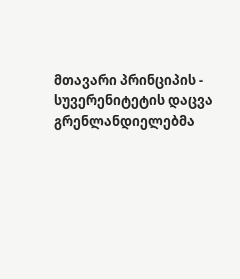მთავარი პრინციპის - სუვერენიტეტის დაცვა გრენლანდიელებმა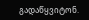გადაწყვიტონ.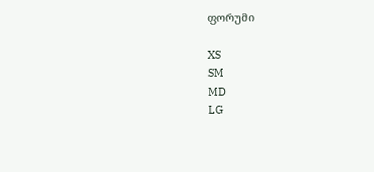ფორუმი

XS
SM
MD
LG